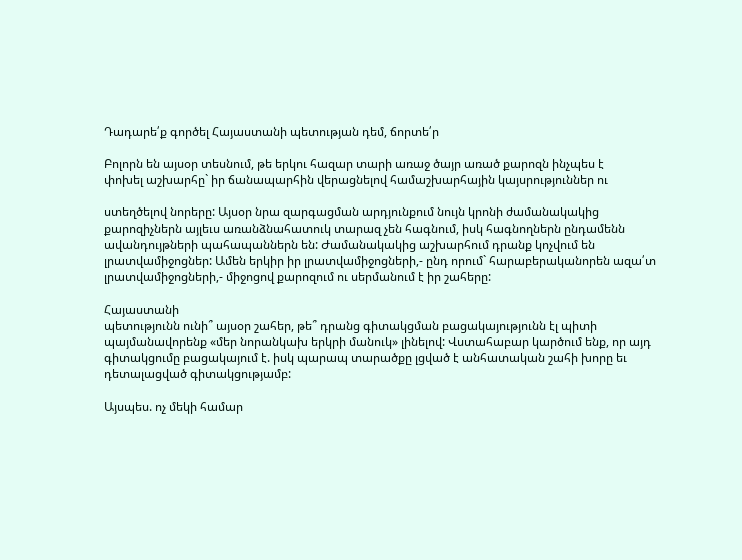Դադարե՛ք գործել Հայաստանի պետության դեմ, ճորտե՛ր

Բոլորն են այսօր տեսնում, թե երկու հազար տարի առաջ ծայր առած քարոզն ինչպես է
փոխել աշխարհը` իր ճանապարհին վերացնելով համաշխարհային կայսրություններ ու

ստեղծելով նորերը: Այսօր նրա զարգացման արդյունքում նույն կրոնի ժամանակակից
քարոզիչներն այլեւս առանձնահատուկ տարազ չեն հագնում, իսկ հագնողներն ընդամենն
ավանդույթների պահապաններն են: Ժամանակակից աշխարհում դրանք կոչվում են
լրատվամիջոցներ: Ամեն երկիր իր լրատվամիջոցների,- ընդ որում` հարաբերականորեն ազա՛տ
լրատվամիջոցների,- միջոցով քարոզում ու սերմանում է իր շահերը:

Հայաստանի
պետությունն ունի՞ այսօր շահեր, թե՞ դրանց գիտակցման բացակայությունն էլ պիտի
պայմանավորենք «մեր նորանկախ երկրի մանուկ» լինելով: Վստահաբար կարծում ենք, որ այդ
գիտակցումը բացակայում է. իսկ պարապ տարածքը լցված է անհատական շահի խորը եւ
դետալացված գիտակցությամբ:

Այսպես. ոչ մեկի համար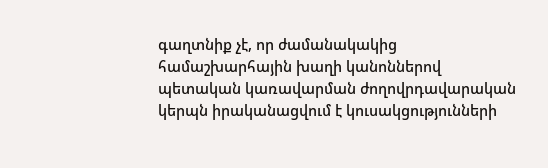գաղտնիք չէ, որ ժամանակակից համաշխարհային խաղի կանոններով
պետական կառավարման ժողովրդավարական կերպն իրականացվում է կուսակցությունների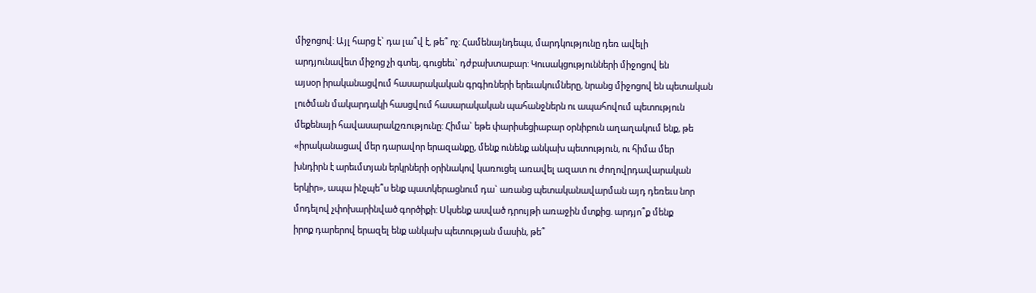միջոցով: Այլ հարց է` դա լա՞վ է, թե՞ ոչ: Համենայնդեպս, մարդկությունը դեռ ավելի
արդյունավետ միջոց չի գտել, գուցեեւ` դժբախտաբար: Կուսակցությունների միջոցով են
այսօր իրականացվում հասարակական գրգիռների երեւակումները, նրանց միջոցով են պետական
լուծման մակարդակի հասցվում հասարակական պահանջներն ու ապահովում պետություն
մեքենայի հավասարակշռությունը: Հիմա` եթե փարիսեցիաբար օրնիբուն աղաղակում ենք, թե
«իրականացավ մեր դարավոր երազանքը, մենք ունենք անկախ պետություն, ու հիմա մեր
խնդիրն է արեւմտյան երկրների օրինակով կառուցել առավել ազատ ու ժողովրդավարական
երկիր», ապա ինչպե՞ս ենք պատկերացնում դա` առանց պետականավարման այդ դեռեւս նոր
մոդելով չփոխարինված գործիքի: Սկսենք ասված դրույթի առաջին մտքից. արդյո՞ք մենք
իրոք դարերով երազել ենք անկախ պետության մասին, թե՞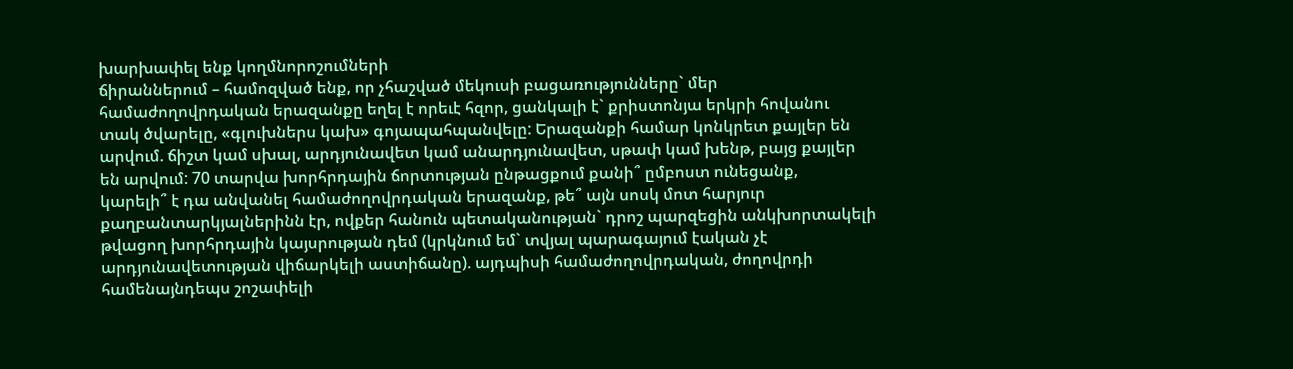խարխափել ենք կողմնորոշումների
ճիրաններում – համոզված ենք, որ չհաշված մեկուսի բացառությունները` մեր
համաժողովրդական երազանքը եղել է որեւէ հզոր, ցանկալի է` քրիստոնյա երկրի հովանու
տակ ծվարելը, «գլուխներս կախ» գոյապահպանվելը: Երազանքի համար կոնկրետ քայլեր են
արվում. ճիշտ կամ սխալ, արդյունավետ կամ անարդյունավետ, սթափ կամ խենթ, բայց քայլեր
են արվում: 70 տարվա խորհրդային ճորտության ընթացքում քանի՞ ըմբոստ ունեցանք,
կարելի՞ է դա անվանել համաժողովրդական երազանք, թե՞ այն սոսկ մոտ հարյուր
քաղբանտարկյալներինն էր, ովքեր հանուն պետականության` դրոշ պարզեցին անկխորտակելի
թվացող խորհրդային կայսրության դեմ (կրկնում եմ` տվյալ պարագայում էական չէ
արդյունավետության վիճարկելի աստիճանը). այդպիսի համաժողովրդական, ժողովրդի
համենայնդեպս շոշափելի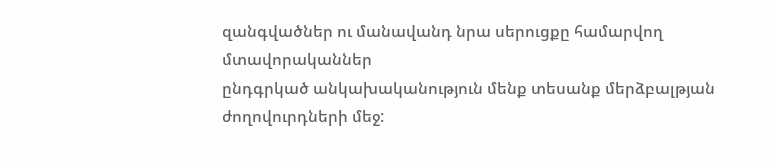զանգվածներ ու մանավանդ նրա սերուցքը համարվող մտավորականներ
ընդգրկած անկախականություն մենք տեսանք մերձբալթյան ժողովուրդների մեջ: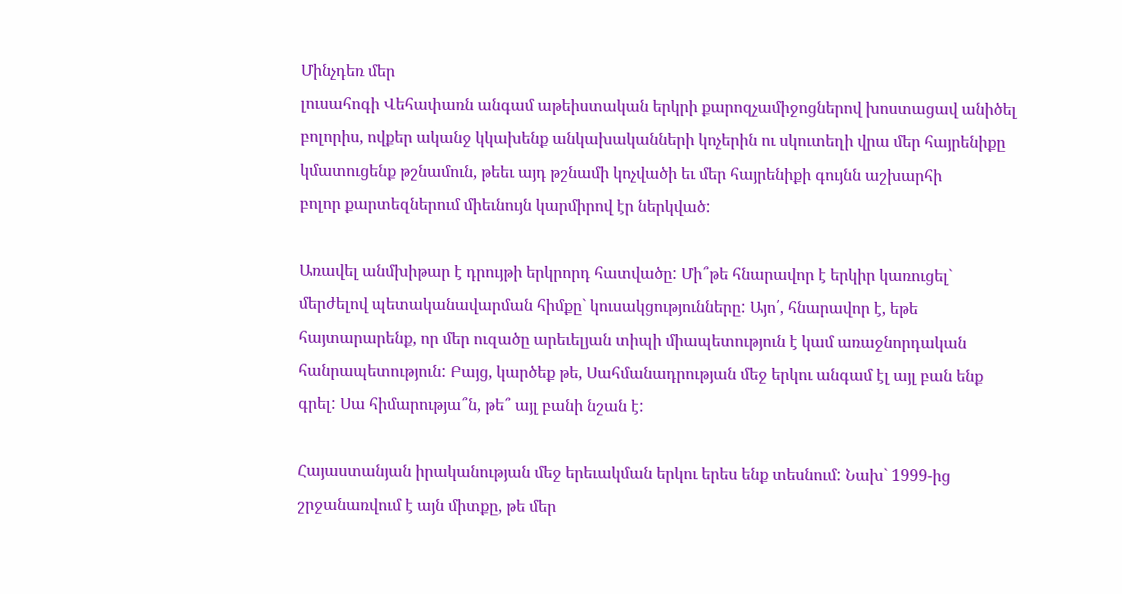Մինչդեռ մեր
լուսահոգի Վեհափառն անգամ աթեիստական երկրի քարոզչամիջոցներով խոստացավ անիծել
բոլորիս, ովքեր ականջ կկախենք անկախականների կոչերին ու սկուտեղի վրա մեր հայրենիքը
կմատուցենք թշնամուն, թեեւ այդ թշնամի կոչվածի եւ մեր հայրենիքի գույնն աշխարհի
բոլոր քարտեզներում միեւնույն կարմիրով էր ներկված:

Առավել անմխիթար է դրույթի երկրորդ հատվածը: Մի՞թե հնարավոր է երկիր կառուցել`
մերժելով պետականավարման հիմքը` կուսակցությունները: Այո՛, հնարավոր է, եթե
հայտարարենք, որ մեր ուզածը արեւելյան տիպի միապետություն է կամ առաջնորդական
հանրապետություն: Բայց, կարծեք թե, Սահմանադրության մեջ երկու անգամ էլ այլ բան ենք
գրել: Սա հիմարությա՞ն, թե՞ այլ բանի նշան է:

Հայաստանյան իրականության մեջ երեւակման երկու երես ենք տեսնում: Նախ` 1999-ից
շրջանառվում է այն միտքը, թե մեր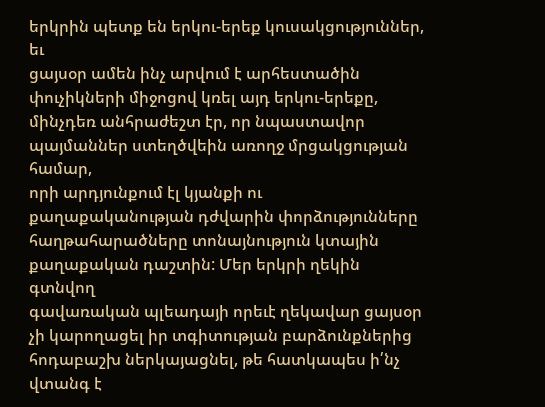երկրին պետք են երկու-երեք կուսակցություններ, եւ
ցայսօր ամեն ինչ արվում է արհեստածին փուչիկների միջոցով կռել այդ երկու-երեքը,
մինչդեռ անհրաժեշտ էր, որ նպաստավոր պայմաններ ստեղծվեին առողջ մրցակցության համար,
որի արդյունքում էլ կյանքի ու քաղաքականության դժվարին փորձությունները
հաղթահարածները տոնայնություն կտային քաղաքական դաշտին: Մեր երկրի ղեկին գտնվող
գավառական պլեադայի որեւէ ղեկավար ցայսօր չի կարողացել իր տգիտության բարձունքներից
հոդաբաշխ ներկայացնել, թե հատկապես ի՛նչ վտանգ է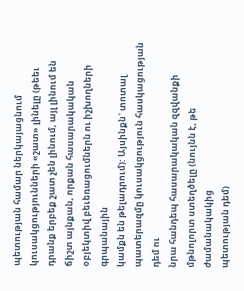պետության համար ներկայացնում
կուսակցությունների «շատ» լինելը (թեեւ դրանք երբեք շատ չեն լինում, այլ լինում են
ճիշտ այնքան, որքան հասարակական օբյեկտիվ բեւեռացումներն ու իշխողների գրպանային
կամքն են թելադրում): Այսինքն` տոտալ պատերազմը կուսակցություն հասկացության դեմ ու
նրա հանդեպ հասարակական զզվանքի մթնոլորտ ստեղծելը (նույնն է, թե ժամանակակից
պետության դեմ)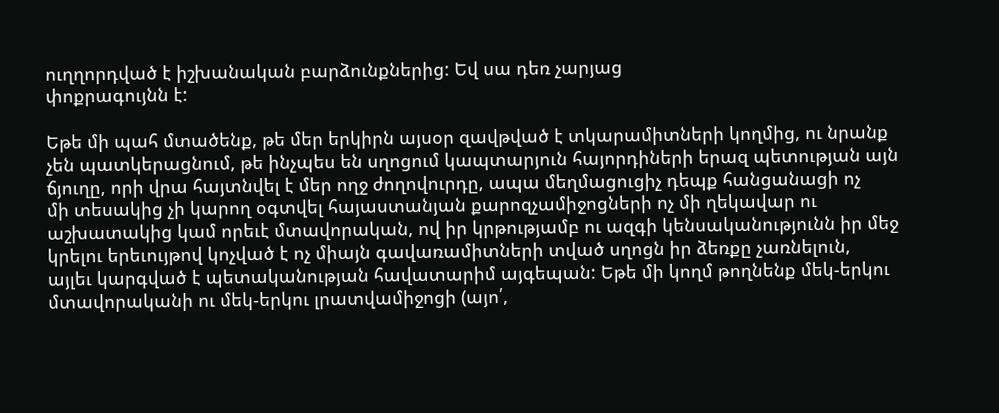ուղղորդված է իշխանական բարձունքներից: Եվ սա դեռ չարյաց
փոքրագույնն է:

Եթե մի պահ մտածենք, թե մեր երկիրն այսօր զավթված է տկարամիտների կողմից, ու նրանք
չեն պատկերացնում, թե ինչպես են սղոցում կապտարյուն հայորդիների երազ պետության այն
ճյուղը, որի վրա հայտնվել է մեր ողջ ժողովուրդը, ապա մեղմացուցիչ դեպք հանցանացի ոչ
մի տեսակից չի կարող օգտվել հայաստանյան քարոզչամիջոցների ոչ մի ղեկավար ու
աշխատակից կամ որեւէ մտավորական, ով իր կրթությամբ ու ազգի կենսականությունն իր մեջ
կրելու երեւույթով կոչված է ոչ միայն գավառամիտների տված սղոցն իր ձեռքը չառնելուն,
այլեւ կարգված է պետականության հավատարիմ այգեպան: Եթե մի կողմ թողնենք մեկ-երկու
մտավորականի ու մեկ-երկու լրատվամիջոցի (այո՛,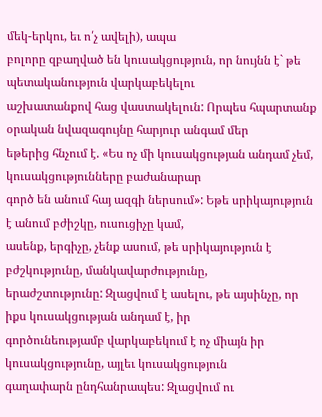մեկ-երկու, եւ ո՛չ ավելի), ապա
բոլորը զբաղված են կուսակցություն, որ նույնն է` թե պետականություն վարկաբեկելու
աշխատանքով հաց վաստակելուն: Որպես հպարտանք օրական նվազագույնը հարյուր անգամ մեր
եթերից հնչում է. «Ես ոչ մի կուսակցության անդամ չեմ, կուսակցությունները բաժանարար
գործ են անում հայ ազգի ներսում»: Եթե սրիկայություն է անում բժիշկը, ուսուցիչը կամ,
ասենք, երգիչը, չենք ասում, թե սրիկայություն է բժշկությունը, մանկավարժությունը,
երաժշտությունը: Զլացվում է ասելու, թե այսինչը, որ իքս կուսակցության անդամ է, իր
գործունեությամբ վարկաբեկում է ոչ միայն իր կուսակցությունը, այլեւ կուսակցություն
գաղափարն ընդհանրապես: Զլացվում ու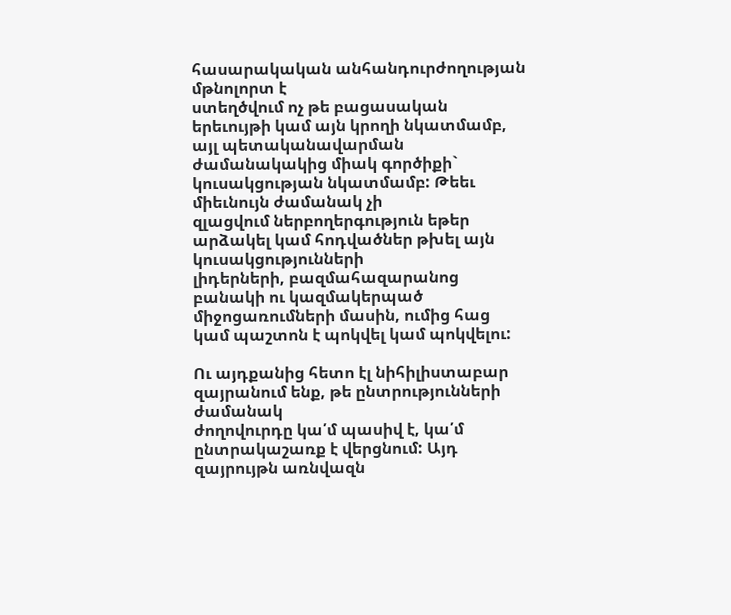հասարակական անհանդուրժողության մթնոլորտ է
ստեղծվում ոչ թե բացասական երեւույթի կամ այն կրողի նկատմամբ, այլ պետականավարման
ժամանակակից միակ գործիքի` կուսակցության նկատմամբ: Թեեւ միեւնույն ժամանակ չի
զլացվում ներբողերգություն եթեր արձակել կամ հոդվածներ թխել այն կուսակցությունների
լիդերների, բազմահազարանոց բանակի ու կազմակերպած միջոցառումների մասին, ումից հաց
կամ պաշտոն է պոկվել կամ պոկվելու:

Ու այդքանից հետո էլ նիհիլիստաբար զայրանում ենք, թե ընտրությունների ժամանակ
ժողովուրդը կա՛մ պասիվ է, կա՛մ ընտրակաշառք է վերցնում: Այդ զայրույթն առնվազն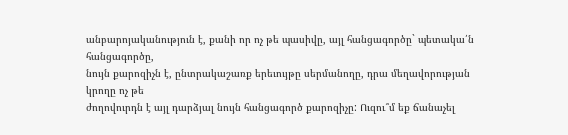անբարոյականություն է, քանի որ ոչ թե պասիվը, այլ հանցագործը` պետակա՛ն հանցագործը,
նույն քարոզիչն է, ընտրակաշառք երեւույթը սերմանողը, դրա մեղավորության կրողը ոչ թե
ժողովուրդն է այլ դարձյալ նույն հանցագործ քարոզիչը: Ուզու՞մ եք ճանաչել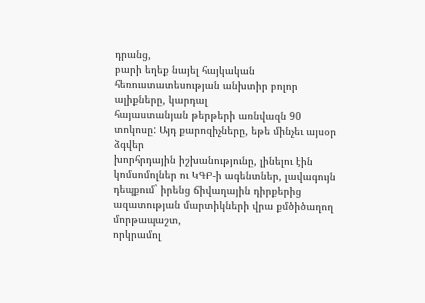դրանց,
բարի եղեք նայել հայկական հեռուստատեսության անխտիր բոլոր ալիքները, կարդալ
հայաստանյան թերթերի առնվազն 90 տոկոսը: Այդ քարոզիչները, եթե մինչեւ այսօր ձգվեր
խորհրդային իշխանությունը, լինելու էին կոմսոմոլներ ու ԿԳԲ-ի ագենտներ, լավագույն
դեպքում` իրենց ճիվաղային դիրքերից ազատության մարտիկների վրա քմծիծաղող մորթապաշտ,
որկրամոլ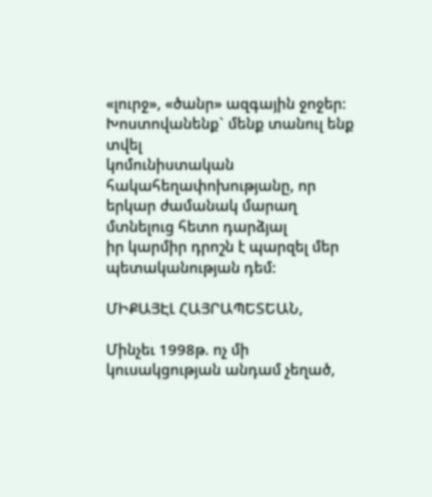«լուրջ», «ծանր» ազգային ջոջեր: Խոստովանենք` մենք տանուլ ենք տվել
կոմունիստական հակահեղափոխությանը, որ երկար ժամանակ մարաղ մտնելուց հետո դարձյալ
իր կարմիր դրոշն է պարզել մեր պետականության դեմ:

ՄԻՔԱՅԷԼ ՀԱՅՐԱՊԵՏԵԱՆ,

Մինչեւ 1998թ. ոչ մի կուսակցության անդամ չեղած,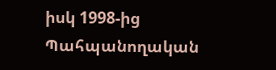իսկ 1998-ից Պահպանողական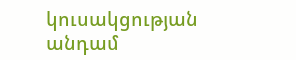կուսակցության անդամ